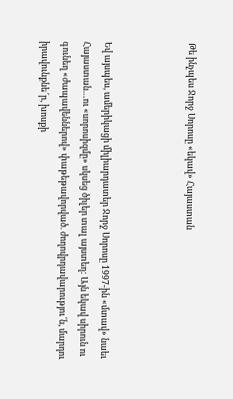Թե ինչպես Ջորջ Սորոսը «եկավ» Հայաստան



Եվ այսպես, ամերիկացի միլիարդատեր Ջորջ Սորոսը 1997-ին «մտավ» նաեւ Հայաստան…ու «սորոսիզմը» սկսեց ծիլեր տալ այստեղ: Այն եկավ սիրուն ու գունեղ «ժապավեններով» փաթեթավորված. ժողովրդավարությու՜ն, մարդու իրավունքնե՜ր, խոսքի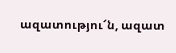ազատությու՜ն, ազատ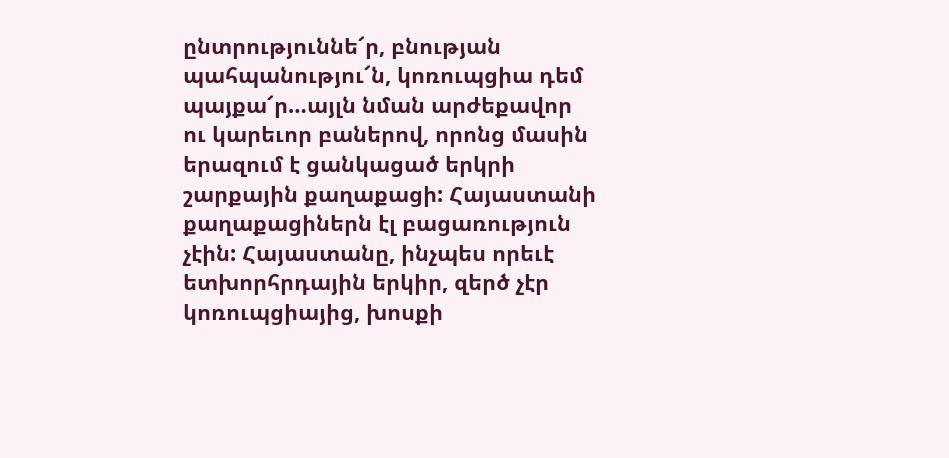ընտրություննե՜ր, բնության պահպանությու՜ն, կոռուպցիա դեմ պայքա՜ր…այլն նման արժեքավոր ու կարեւոր բաներով, որոնց մասին երազում է ցանկացած երկրի շարքային քաղաքացի: Հայաստանի քաղաքացիներն էլ բացառություն չէին: Հայաստանը, ինչպես որեւէ ետխորհրդային երկիր, զերծ չէր կոռուպցիայից, խոսքի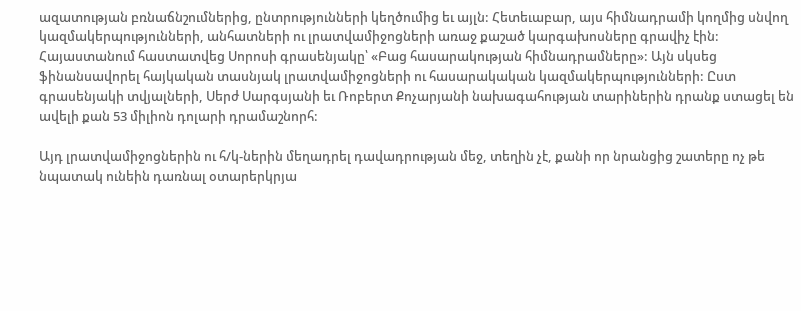ազատության բռնաճնշումներից, ընտրությունների կեղծումից եւ այլն: Հետեւաբար, այս հիմնադրամի կողմից սնվող կազմակերպությունների, անհատների ու լրատվամիջոցների առաջ քաշած կարգախոսները գրավիչ էին: Հայաստանում հաստատվեց Սորոսի գրասենյակը՝ «Բաց հասարակության հիմնադրամները»: Այն սկսեց ֆինանսավորել հայկական տասնյակ լրատվամիջոցների ու հասարակական կազմակերպությունների: Ըստ գրասենյակի տվյալների, Սերժ Սարգսյանի եւ Ռոբերտ Քոչարյանի նախագահության տարիներին դրանք ստացել են ավելի քան 53 միլիոն դոլարի դրամաշնորհ:

Այդ լրատվամիջոցներին ու հ/կ-ներին մեղադրել դավադրության մեջ, տեղին չէ, քանի որ նրանցից շատերը ոչ թե նպատակ ունեին դառնալ օտարերկրյա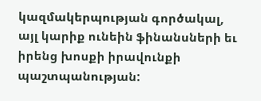կազմակերպության գործակալ, այլ կարիք ունեին ֆինանսների եւ իրենց խոսքի իրավունքի պաշտպանության: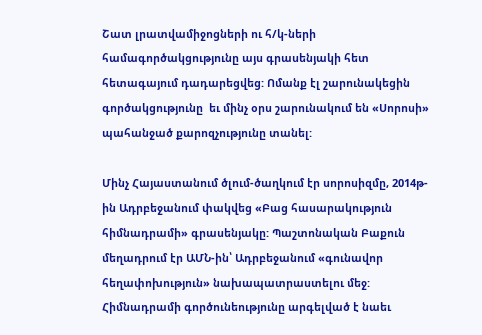Շատ լրատվամիջոցների ու հ/կ-ների համագործակցությունը այս գրասենյակի հետ հետագայում դադարեցվեց: Ոմանք էլ շարունակեցին գործակցությունը  եւ մինչ օրս շարունակում են «Սորոսի» պահանջած քարոզչությունը տանել:

Մինչ Հայաստանում ծլում-ծաղկում էր սորոսիզմը, 2014թ-ին Ադրբեջանում փակվեց «Բաց հասարակություն հիմնադրամի» գրասենյակը: Պաշտոնական Բաքուն մեղադրում էր ԱՄՆ-ին՝ Ադրբեջանում «գունավոր հեղափոխություն» նախապատրաստելու մեջ: Հիմնադրամի գործունեությունը արգելված է նաեւ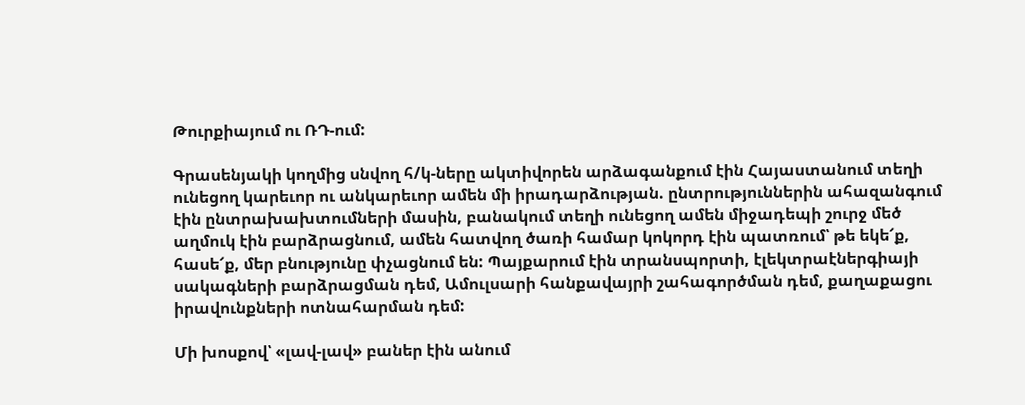Թուրքիայում ու ՌԴ-ում:

Գրասենյակի կողմից սնվող հ/կ-ները ակտիվորեն արձագանքում էին Հայաստանում տեղի ունեցող կարեւոր ու անկարեւոր ամեն մի իրադարձության. ընտրություններին ահազանգում էին ընտրախախտումների մասին, բանակում տեղի ունեցող ամեն միջադեպի շուրջ մեծ աղմուկ էին բարձրացնում, ամեն հատվող ծառի համար կոկորդ էին պատռում՝ թե եկե՜ք, հասե՜ք, մեր բնությունը փչացնում են: Պայքարում էին տրանսպորտի, էլեկտրաէներգիայի սակագների բարձրացման դեմ, Ամուլսարի հանքավայրի շահագործման դեմ, քաղաքացու իրավունքների ոտնահարման դեմ:

Մի խոսքով՝ «լավ-լավ» բաներ էին անում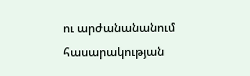ու արժանանանում հասարակության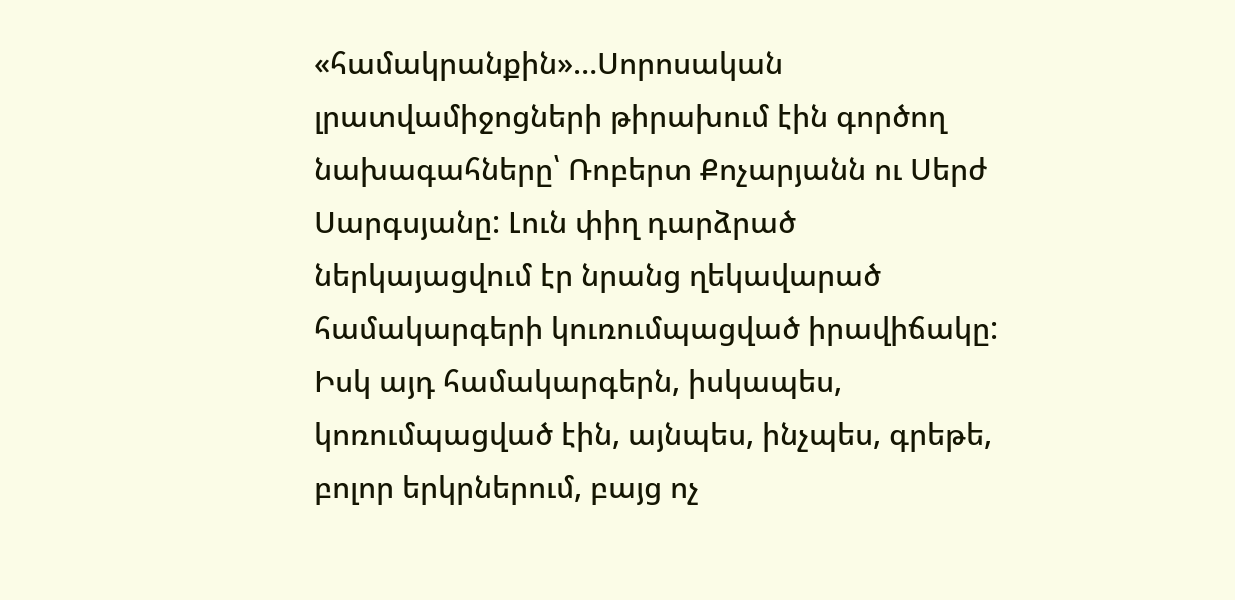«համակրանքին»…Սորոսական լրատվամիջոցների թիրախում էին գործող նախագահները՝ Ռոբերտ Քոչարյանն ու Սերժ Սարգսյանը: Լուն փիղ դարձրած ներկայացվում էր նրանց ղեկավարած համակարգերի կուռումպացված իրավիճակը: Իսկ այդ համակարգերն, իսկապես, կոռումպացված էին, այնպես, ինչպես, գրեթե, բոլոր երկրներում, բայց ոչ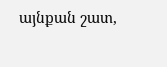այնքան շատ,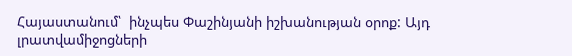Հայաստանում՝  ինչպես Փաշինյանի իշխանության օրոք: Այդ լրատվամիջոցների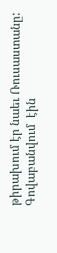թիրախում էր նաեւ Ռուսաստանը: Գովաբանվում  էին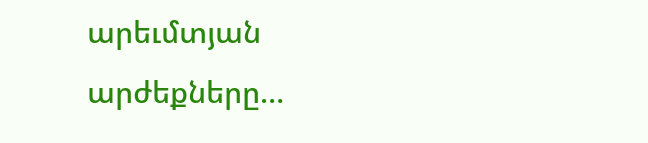արեւմտյան արժեքները…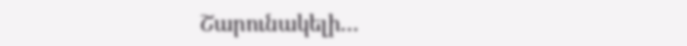Շարունակելի…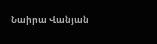Նաիրա Վանյան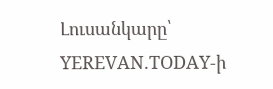Լուսանկարը՝ YEREVAN.TODAY-ի